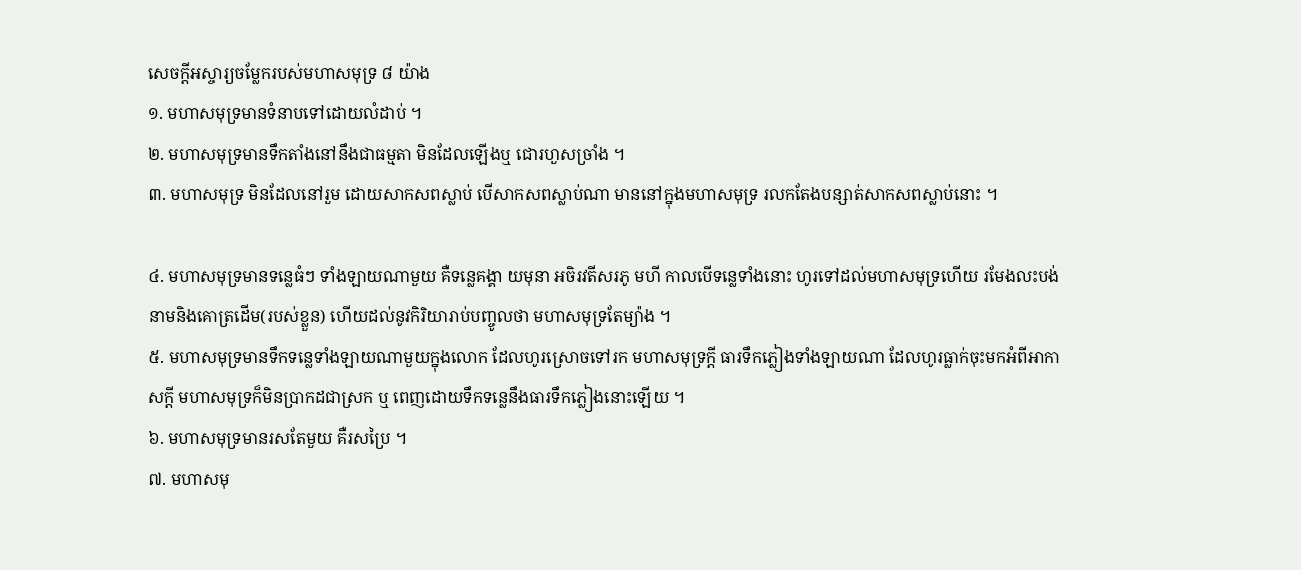សេចក្ដីអស្ចារ្យចម្លែករបស់មហាសមុទ្រ ៨ យ៉ាង
១. មហាសមុទ្រមានទំនាបទៅដោយលំដាប់ ។
២. មហាសមុទ្រមានទឹកតាំងនៅនឹងជាធម្មតា មិនដែលឡើងឬ ជោរហួសច្រាំង ។
៣. មហាសមុទ្រ មិនដែលនៅរួម ដោយសាកសពស្លាប់ បើសាកសពស្លាប់ណា មាននៅក្នុងមហាសមុទ្រ រលកតែងបន្សាត់សាកសពស្លាប់នោះ ។

៤. មហាសមុទ្រមានទន្លេធំៗ ទាំងឡាយណាមួយ គឺទន្លេគង្គា យមុនា អចិរវតីសរភូ មហី កាលបើទន្លេទាំងនោះ ហូរទៅដល់មហាសមុទ្រហើយ រមែងលះបង់នាមនិងគោត្រដើម(របស់ខ្លួន) ហើយដល់នូវកិរិយារាប់បញ្ចូលថា មហាសមុទ្រតែម្យ៉ាង ។
៥. មហាសមុទ្រមានទឹកទន្លេទាំងឡាយណាមួយក្នុងលោក ដែលហូរស្រោចទៅរក មហាសមុទ្រក្ដី ធារទឹកភ្លៀងទាំងឡាយណា ដែលហូរធ្លាក់ចុះមកអំពីអាកាសក្ដី មហាសមុទ្រក៏មិនប្រាកដជាស្រក ឬ ពេញដោយទឹកទន្លេនឹងធារទឹកភ្លៀងនោះឡើយ ។
៦. មហាសមុទ្រមានរសតែមួយ គឺរសប្រៃ ។
៧. មហាសមុ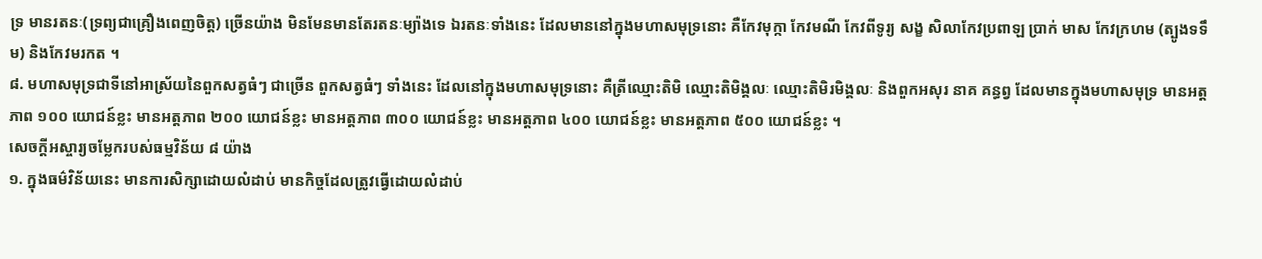ទ្រ មានរតនៈ(ទ្រព្យជាគ្រឿងពេញចិត្ត) ច្រើនយ៉ាង មិនមែនមានតែរតនៈម្យ៉ាងទេ ឯរតនៈទាំងនេះ ដែលមាននៅក្នុងមហាសមុទ្រនោះ គឺកែវមុក្កា កែវមណី កែវពីទូរ្យ សង្ខ សិលាកែវប្រពាឡ ប្រាក់ មាស កែវក្រហម (ត្បូងទទឹម) និងកែវមរកត ។
៨. មហាសមុទ្រជាទីនៅអាស្រ័យនៃពួកសត្វធំៗ ជាច្រើន ពួកសត្វធំៗ ទាំងនេះ ដែលនៅក្នុងមហាសមុទ្រនោះ គឺត្រីឈ្មោះតិមិ ឈ្មោះតិមិង្គលៈ ឈ្មោះតិមិរមិង្គលៈ និងពួកអសុរ នាគ គន្ធព្វ ដែលមានក្នុងមហាសមុទ្រ មានអត្តភាព ១០០ យោជន៍ខ្លះ មានអត្តភាព ២០០ យោជន៍ខ្លះ មានអត្តភាព ៣០០ យោជន៍ខ្លះ មានអត្តភាព ៤០០ យោជន៍ខ្លះ មានអត្តភាព ៥០០ យោជន៍ខ្លះ ។
សេចក្ដីអស្ចារ្យចម្លែករបស់ធម្មវិន័យ ៨ យ៉ាង
១. ក្នុងធម៌វិន័យនេះ មានការសិក្សាដោយលំដាប់ មានកិច្ចដែលត្រូវធ្វើដោយលំដាប់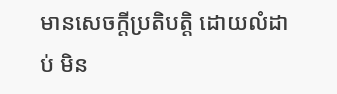មានសេចក្ដីប្រតិបត្តិ ដោយលំដាប់ មិន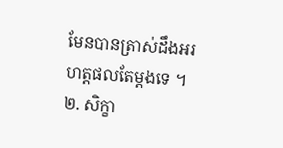មែនបានត្រាស់ដឹងអរហត្តផលតែម្ដងទេ ។
២. សិក្ខា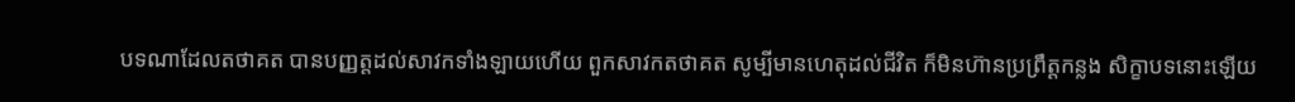បទណាដែលតថាគត បានបញ្ញត្តដល់សាវកទាំងឡាយហើយ ពួកសាវកតថាគត សូម្បីមានហេតុដល់ជីវិត ក៏មិនហ៊ានប្រព្រឹត្តកន្លង សិក្ខាបទនោះឡើយ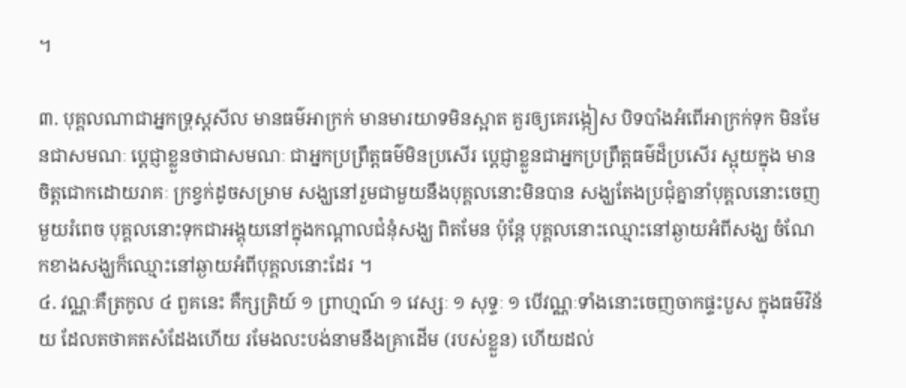។

៣. បុគ្គលណាជាអ្នកទ្រុស្ដសីល មានធម៌អាក្រក់ មានមារយាទមិនស្អាត គួរឲ្យគេរង្កៀស បិទបាំងអំពើអាក្រក់ទុក មិនមែនជាសមណៈ ប្ដេជ្ញាខ្លួនថាជាសមណៈ ជាអ្នកប្រព្រឹត្តធម៌មិនប្រសើរ ប្ដេជ្ញាខ្លួនជាអ្នកប្រព្រឹត្តធម៌ដ៏ប្រសើរ ស្អុយក្នុង មានចិត្តជោកដោយរាគៈ ក្រខ្វក់ដូចសម្រាម សង្ឃនៅរួមជាមួយនឹងបុគ្គលនោះមិនបាន សង្ឃតែងប្រជុំគ្នានាំបុគ្គលនោះចេញមួយរំពេច បុគ្គលនោះទុកជាអង្គុយនៅក្នុងកណ្ដាលជំនុំសង្ឃ ពិតមែន ប៉ុន្តែ បុគ្គលនោះឈ្មោះនៅឆ្ងាយអំពីសង្ឃ ចំណែកខាងសង្ឃក៏ឈ្មោះនៅឆ្ងាយអំពីបុគ្គលនោះដែរ ។
៤. វណ្ណៈគឺត្រកូល ៤ ពួគនេះ គឺក្សត្រិយ៍ ១ ព្រាហ្មណ៍ ១ វេស្សៈ ១ សុទ្ទៈ ១ បើវណ្ណៈទាំងនោះចេញចាកផ្ទះបួស ក្នុងធម៌វិន័យ ដែលតថាគតសំដែងហើយ រមែងលះបង់នាមនឹងគ្រាដើម (របស់ខ្លួន) ហើយដល់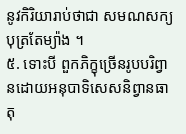នូវកិរិយារាប់ថាជា សមណសក្យបុត្រតែម្យ៉ាង ។
៥. ទោះបី ពួកភិក្ខុច្រើនរូបបរិព្វានដោយអនុបាទិសេសនិព្វានធាតុ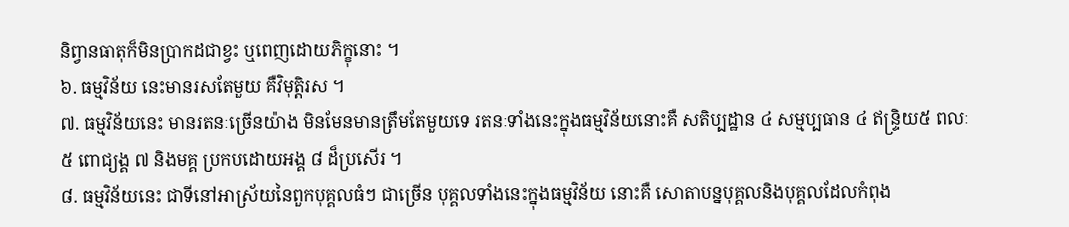និព្វានធាតុក៏មិនប្រាកដជាខ្វះ ឬពេញដោយភិក្ខុនោះ ។
៦. ធម្មវិន័យ នេះមានរសតែមួយ គឺវិមុត្តិរស ។
៧. ធម្មវិន័យនេះ មានរតនៈច្រើនយ៉ាង មិនមែនមានត្រឹមតែមួយទេ រតនៈទាំងនេះក្នុងធម្មវិន័យនោះគឺ សតិប្បដ្ឋាន ៤ សម្មប្បធាន ៤ ឥន្ទ្រិយ៥ ពលៈ ៥ ពោជ្យង្គ ៧ និងមគ្គ ប្រកបដោយអង្គ ៨ ដ៏ប្រសើរ ។
៨. ធម្មវិន័យនេះ ជាទីនៅអាស្រ័យនៃពួកបុគ្គលធំៗ ជាច្រើន បុគ្គលទាំងនេះក្នុងធម្មវិន័យ នោះគឺ សោតាបន្នបុគ្គលនិងបុគ្គលដែលកំពុង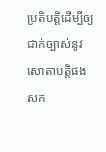ប្រតិបត្តិដើម្បីឲ្យជាក់ច្បាស់នូវសោតាបត្តិផង សក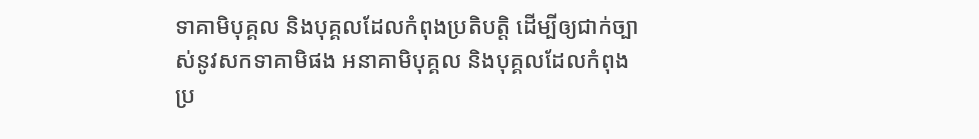ទាគាមិបុគ្គល និងបុគ្គលដែលកំពុងប្រតិបត្តិ ដើម្បីឲ្យជាក់ច្បាស់នូវសកទាគាមិផង អនាគាមិបុគ្គល និងបុគ្គលដែលកំពុងប្រ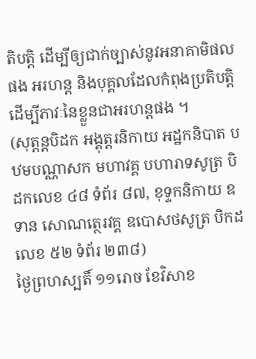តិបត្តិ ដើម្បីឲ្យជាក់ច្បាស់នូវអនាគាមិផលផង អរហន្ដ និងបុគ្គលដែលកំពុងប្រតិបត្តិដើម្បីភាវៈនៃខ្លួនជាអរហន្ដផង ។
(សុត្តន្តបិដក អង្គុត្តរនិកាយ អដ្ឋកនិបាត បឋមបណ្ណាសក មហាវគ្គ បហារាទសូត្រ បិដកលេខ ៤៨ ទំព័រ ៨៧, ខុទ្ទកនិកាយ ឧទាន សោណត្ថេរវគ្គ ឧបោសថសូត្រ បិកដលេខ ៥២ ទំព័រ ២៣៨)
ថ្ងៃព្រហស្បតិ៍ ១១រោច ខែវិសាខ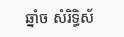ឆ្នាំច សំរិទ្ធិស័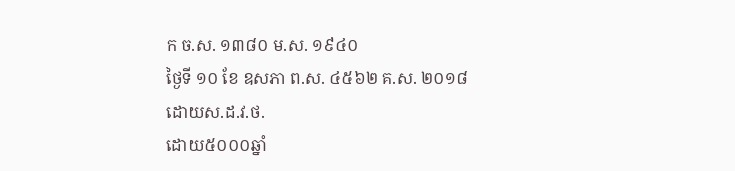ក ច.ស. ១៣៨០ ម.ស. ១៩៤០
ថ្ងៃទី ១០ ខែ ឧសភា ព.ស. ៤៥៦២ គ.ស. ២០១៨
ដោយស.ដ.វ.ថ.
ដោយ៥០០០ឆ្នាំ